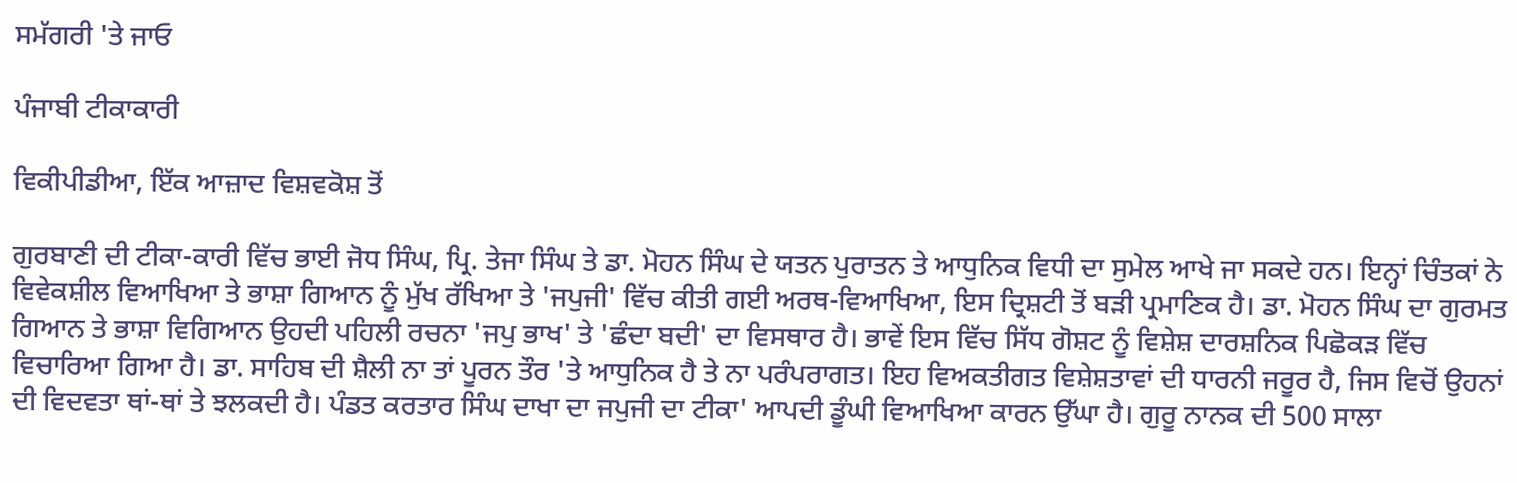ਸਮੱਗਰੀ 'ਤੇ ਜਾਓ

ਪੰਜਾਬੀ ਟੀਕਾਕਾਰੀ

ਵਿਕੀਪੀਡੀਆ, ਇੱਕ ਆਜ਼ਾਦ ਵਿਸ਼ਵਕੋਸ਼ ਤੋਂ

ਗੁਰਬਾਣੀ ਦੀ ਟੀਕਾ-ਕਾਰੀ ਵਿੱਚ ਭਾਈ ਜੋਧ ਸਿੰਘ, ਪ੍ਰਿ. ਤੇਜਾ ਸਿੰਘ ਤੇ ਡਾ. ਮੋਹਨ ਸਿੰਘ ਦੇ ਯਤਨ ਪੁਰਾਤਨ ਤੇ ਆਧੁਨਿਕ ਵਿਧੀ ਦਾ ਸੁਮੇਲ ਆਖੇ ਜਾ ਸਕਦੇ ਹਨ। ਇਨ੍ਹਾਂ ਚਿੰਤਕਾਂ ਨੇ ਵਿਵੇਕਸ਼ੀਲ ਵਿਆਖਿਆ ਤੇ ਭਾਸ਼ਾ ਗਿਆਨ ਨੂੰ ਮੁੱਖ ਰੱਖਿਆ ਤੇ 'ਜਪੁਜੀ' ਵਿੱਚ ਕੀਤੀ ਗਈ ਅਰਥ-ਵਿਆਖਿਆ, ਇਸ ਦ੍ਰਿਸ਼ਟੀ ਤੋਂ ਬੜੀ ਪ੍ਰਮਾਣਿਕ ਹੈ। ਡਾ. ਮੋਹਨ ਸਿੰਘ ਦਾ ਗੁਰਮਤ ਗਿਆਨ ਤੇ ਭਾਸ਼ਾ ਵਿਗਿਆਨ ਉਹਦੀ ਪਹਿਲੀ ਰਚਨਾ 'ਜਪੁ ਭਾਖ' ਤੇ 'ਛੰਦਾ ਬਦੀ' ਦਾ ਵਿਸਥਾਰ ਹੈ। ਭਾਵੇਂ ਇਸ ਵਿੱਚ ਸਿੱਧ ਗੋਸ਼ਟ ਨੂੰ ਵਿਸ਼ੇਸ਼ ਦਾਰਸ਼ਨਿਕ ਪਿਛੋਕੜ ਵਿੱਚ ਵਿਚਾਰਿਆ ਗਿਆ ਹੈ। ਡਾ. ਸਾਹਿਬ ਦੀ ਸ਼ੈਲੀ ਨਾ ਤਾਂ ਪੂਰਨ ਤੌਰ 'ਤੇ ਆਧੁਨਿਕ ਹੈ ਤੇ ਨਾ ਪਰੰਪਰਾਗਤ। ਇਹ ਵਿਅਕਤੀਗਤ ਵਿਸ਼ੇਸ਼ਤਾਵਾਂ ਦੀ ਧਾਰਨੀ ਜਰੂਰ ਹੈ, ਜਿਸ ਵਿਚੋਂ ਉਹਨਾਂ ਦੀ ਵਿਦਵਤਾ ਥਾਂ-ਥਾਂ ਤੇ ਝਲਕਦੀ ਹੈ। ਪੰਡਤ ਕਰਤਾਰ ਸਿੰਘ ਦਾਖਾ ਦਾ ਜਪੁਜੀ ਦਾ ਟੀਕਾ' ਆਪਦੀ ਡੂੰਘੀ ਵਿਆਖਿਆ ਕਾਰਨ ਉੱਘਾ ਹੈ। ਗੁਰੂ ਨਾਨਕ ਦੀ 500 ਸਾਲਾ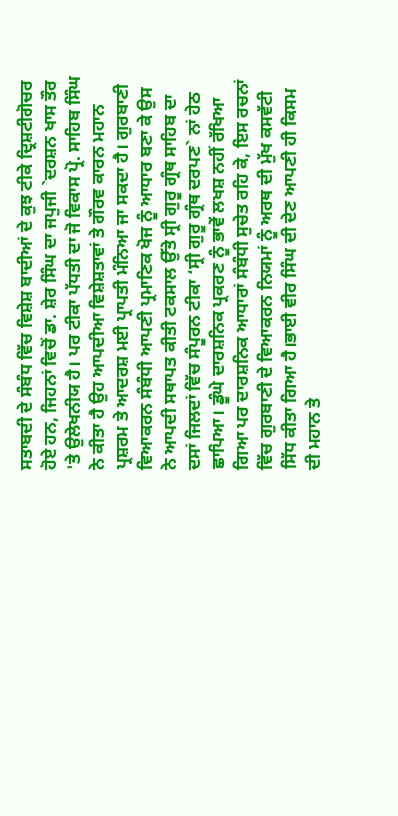ਸਤਾਬਦੀ ਦੇ ਸੰਬੰਧ ਵਿੱਚ ਵਿਸ਼ੇਸ਼ ਬਾਦੀਆਂ ਦੇ ਕੁਝ ਟੀਕੇ ਦ੍ਰਿਸ਼ਟੀਗੋਚਰ ਹੋਏ ਹਨ, ਜਿਹਨਾਂ ਵਿਚੋਂ ਡਾ. ਸ਼ੇਰ ਸਿੰਘ ਦਾ ਜਪੁਜੀ `ਦਰਸ਼ਨ ਖਾਸ ਤੌਰ 'ਤੇ ਉਲੇਖਨੀਯ ਹੈ। ਪਰ ਟੀਕਾ ਪੱਧਤੀ ਦਾ ਜੋ ਵਿਕਾਸ ਪ੍ਰੋ. ਸਾਹਿਬ ਸਿੰਘ ਨੇ ਕੀਤਾ ਹੈ ਉਹ ਆਪਦੀਆ ਵਿਸ਼ੇਸ਼ਤਾਵਾਂ ਤੇ ਗੌਰਵ ਕਾਰਨ ਮਹਾਨ ਪ੍ਰਸ਼ਰਮ ਤੇ ਆਦਰਸ਼ ਮਈ ਪ੍ਰਾਪਤੀ ਮੰਨਿਆ ਜਾ ਸਕਦਾ ਹੈ। ਗੁਰਬਾਣੀ ਵਿਆਕਰਨ ਸੰਬੰਧੀ ਆਪਣੀ ਪ੍ਰਮਾਣਿਕ ਖੋਜ ਨੂੰ ਆਧਾਰ ਬਣਾ ਕੇ ਉਸ ਨੇ ਆਪਦੀ ਸਥਾਪਤ ਕੀਤੀ ਟਕਸਾਲ ਉੱਤੇ ਸ੍ਰੀ ਗੁਰੂ ਗ੍ਰੰਥ ਸਾਹਿਬ ਦਾ ਦਸਾਂ ਜਿਲਦਾਂ ਵਿੱਚ ਸੰਪੂਰਨ ਟੀਕਾ ‘ਸ੍ਰੀ ਗੁਰੂ ਗ੍ਰੰਥ ਦਰਪਣ` ਨਾਂ ਹੇਠ ਛਾਪਿਆ। ਡੂੰਘੇ ਦਾਰਸ਼ਨਿਕ ਪ੍ਰਕਰਣ ਨੂੰ ਭਾਵੇਂ ਲਖਸ਼ ਨਹੀਂ ਰੱਖਿਆ ਗਿਆ ਪਰ ਦਾਰਸ਼ਨਿਕ ਆਧਾਰਾਂ ਸੰਬੰਧੀ ਸੁਚੇਤ ਰਹਿ ਕੇ, ਇਸ ਰਚਨਾਂ ਵਿੱਚ ਗੁਰਬਾਣੀ ਦੇ ਵਿਆਕਰਨ ਨਿਯਮਾਂ ਨੂੰ ਅਰਥ ਦੀ ਮੁੱਖ ਕਸਵੱਟੀ ਸਿੱਧ ਕੀਤਾ ਗਿਆ ਹੈ।ਭਾਈ ਵੀਰ ਸਿੰਘ ਦੀ ਦੇਣ ਆਪਣੀ ਹੀ ਕਿਸਮ ਦੀ ਮਹਾਨ ਤੇ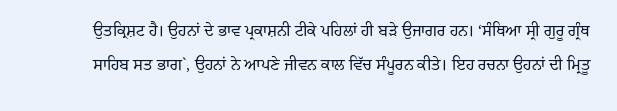ਉਤਕ੍ਰਿਸ਼ਟ ਹੈ। ਉਹਨਾਂ ਦੇ ਭਾਵ ਪ੍ਰਕਾਸ਼ਨੀ ਟੀਕੇ ਪਹਿਲਾਂ ਹੀ ਬੜੇ ਉਜਾਗਰ ਹਨ। ‘ਸੰਥਿਆ ਸ੍ਰੀ ਗੁਰੂ ਗ੍ਰੰਥ ਸਾਹਿਬ ਸਤ ਭਾਗ`, ਉਹਨਾਂ ਨੇ ਆਪਣੇ ਜੀਵਨ ਕਾਲ ਵਿੱਚ ਸੰਪੂਰਨ ਕੀਤੇ। ਇਹ ਰਚਨਾ ਉਹਨਾਂ ਦੀ ਮ੍ਰਿਤੂ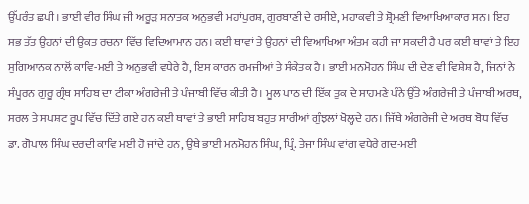ਉੱਪਰੰਤ ਛਪੀ। ਭਾਈ ਵੀਰ ਸਿੰਘ ਜੀ ਅਰੂੜ ਸਨਾਤਕ ਅਨੁਭਵੀ ਮਹਾਂਪੁਰਸ਼, ਗੁਰਬਾਣੀ ਦੇ ਰਸੀਏ, ਮਹਾਕਵੀ ਤੇ ਸ਼੍ਰੋਮਣੀ ਵਿਆਖਿਆਕਾਰ ਸਨ। ਇਹ ਸਭ ਤੱਤ ਉਹਨਾਂ ਦੀ ਉਕਤ ਰਚਨਾ ਵਿੱਚ ਵਿਦਿਆਮਾਨ ਹਨ। ਕਈ ਥਾਵਾਂ ਤੇ ਉਹਨਾਂ ਦੀ ਵਿਆਖਿਆ ਅੰਤਮ ਕਹੀ ਜਾ ਸਕਦੀ ਹੈ ਪਰ ਕਈ ਥਾਵਾਂ ਤੇ ਇਹ ਸੁਗਿਆਨਕ ਨਾਲੋਂ ਕਾਵਿ-ਮਈ ਤੇ ਅਨੁਭਵੀ ਵਧੇਰੇ ਹੈ, ਇਸ ਕਾਰਨ ਰਮਜੀਆਂ ਤੇ ਸੰਕੇਤਕ ਹੈ। ਭਾਈ ਮਨਮੋਹਨ ਸਿੰਘ ਦੀ ਦੇਣ ਵੀ ਵਿਸ਼ੇਸ਼ ਹੈ, ਜਿਨਾਂ ਨੇ ਸੰਪੂਰਨ ਗੁਰੂ ਗ੍ਰੰਥ ਸਾਹਿਬ ਦਾ ਟੀਕਾ ਅੰਗਰੇਜੀ ਤੇ ਪੰਜਾਬੀ ਵਿੱਚ ਕੀਤੀ ਹੈ। ਮੂਲ ਪਾਠ ਦੀ ਇੱਕ ਤੁਕ ਦੇ ਸਾਹਮਣੇ ਪੰਨੇ ਉੱਤੇ ਅੰਗਰੇਜੀ ਤੇ ਪੰਜਾਬੀ ਅਰਥ, ਸਰਲ ਤੇ ਸਪਸ਼ਟ ਰੂਪ ਵਿੱਚ ਦਿੱਤੇ ਗਏ ਹਨ ਕਈ ਥਾਵਾਂ ਤੇ ਭਾਈ ਸਾਹਿਬ ਬਹੁਤ ਸਾਰੀਆਂ ਗੁੰਝਲਾਂ ਖੋਲ੍ਹਦੇ ਹਨ। ਜਿੱਥੇ ਅੰਗਰੇਜੀ ਦੇ ਅਰਥ ਬੋਧ ਵਿੱਚ ਡਾ. ਗੋਪਾਲ ਸਿੰਘ ਦਰਦੀ ਕਾਵਿ ਮਈ ਹੋ ਜਾਂਦੇ ਹਨ, ਉਥੇ ਭਾਈ ਮਨਮੋਹਨ ਸਿੰਘ, ਪ੍ਰਿੰ. ਤੇਜਾ ਸਿੰਘ ਵਾਂਗ ਵਧੇਰੇ ਗਦ-ਮਈ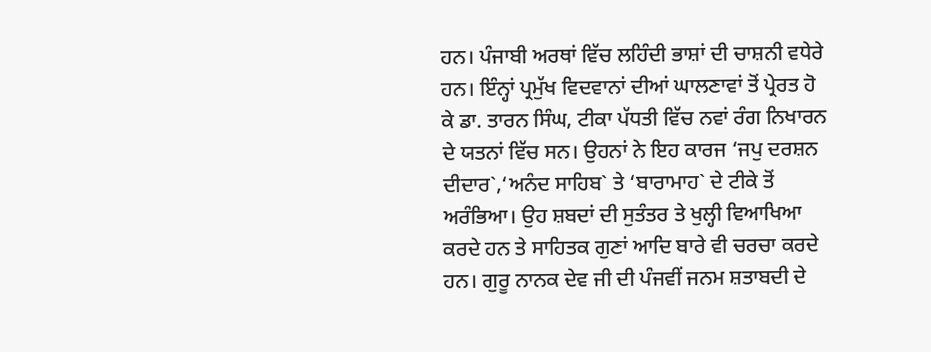ਹਨ। ਪੰਜਾਬੀ ਅਰਥਾਂ ਵਿੱਚ ਲਹਿੰਦੀ ਭਾਸ਼ਾਂ ਦੀ ਚਾਸ਼ਨੀ ਵਧੇਰੇ ਹਨ। ਇੰਨ੍ਹਾਂ ਪ੍ਰਮੁੱਖ ਵਿਦਵਾਨਾਂ ਦੀਆਂ ਘਾਲਣਾਵਾਂ ਤੋਂ ਪ੍ਰੇਰਤ ਹੋ ਕੇ ਡਾ. ਤਾਰਨ ਸਿੰਘ, ਟੀਕਾ ਪੱਧਤੀ ਵਿੱਚ ਨਵਾਂ ਰੰਗ ਨਿਖਾਰਨ ਦੇ ਯਤਨਾਂ ਵਿੱਚ ਸਨ। ਉਹਨਾਂ ਨੇ ਇਹ ਕਾਰਜ ‘ਜਪੁ ਦਰਸ਼ਨ ਦੀਦਾਰ`,‘ਅਨੰਦ ਸਾਹਿਬ` ਤੇ ‘ਬਾਰਾਮਾਹ` ਦੇ ਟੀਕੇ ਤੋਂ ਅਰੰਭਿਆ। ਉਹ ਸ਼ਬਦਾਂ ਦੀ ਸੁਤੰਤਰ ਤੇ ਖੁਲ੍ਹੀ ਵਿਆਖਿਆ ਕਰਦੇ ਹਨ ਤੇ ਸਾਹਿਤਕ ਗੁਣਾਂ ਆਦਿ ਬਾਰੇ ਵੀ ਚਰਚਾ ਕਰਦੇ ਹਨ। ਗੁਰੂ ਨਾਨਕ ਦੇਵ ਜੀ ਦੀ ਪੰਜਵੀਂ ਜਨਮ ਸ਼ਤਾਬਦੀ ਦੇ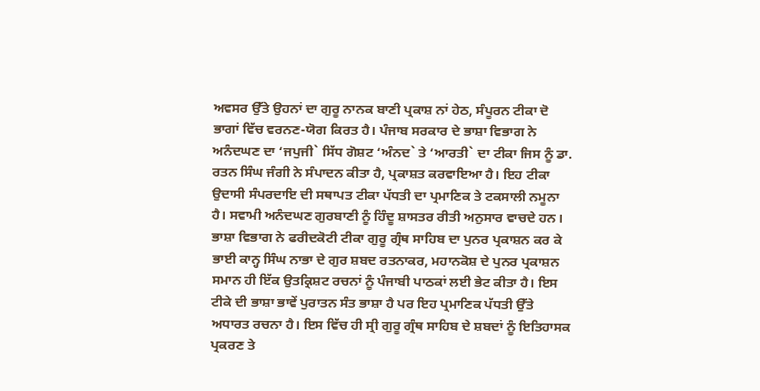ਅਵਸਰ ਉੱਤੇ ਉਹਨਾਂ ਦਾ ਗੁਰੂ ਨਾਨਕ ਬਾਣੀ ਪ੍ਰਕਾਸ਼ ਨਾਂ ਹੇਠ, ਸੰਪੂਰਨ ਟੀਕਾ ਦੋ ਭਾਗਾਂ ਵਿੱਚ ਵਰਨਣ-ਯੋਗ ਕਿਰਤ ਹੈ। ਪੰਜਾਬ ਸਰਕਾਰ ਦੇ ਭਾਸ਼ਾ ਵਿਭਾਗ ਨੇ ਅਨੰਦਘਣ ਦਾ ‘ਜਪੁਜੀ` ਸਿੱਧ ਗੋਸ਼ਟ ‘ਅੰਨਦ` ਤੇ ‘ਆਰਤੀ` ਦਾ ਟੀਕਾ ਜਿਸ ਨੂੰ ਡਾ. ਰਤਨ ਸਿੰਘ ਜੰਗੀ ਨੇ ਸੰਪਾਦਨ ਕੀਤਾ ਹੈ, ਪ੍ਰਕਾਸ਼ਤ ਕਰਵਾਇਆ ਹੈ। ਇਹ ਟੀਕਾ ਉਦਾਸੀ ਸੰਪਰਦਾਇ ਦੀ ਸਥਾਪਤ ਟੀਕਾ ਪੱਧਤੀ ਦਾ ਪ੍ਰਮਾਣਿਕ ਤੇ ਟਕਸਾਲੀ ਨਮੂਨਾ ਹੈ। ਸਵਾਮੀ ਅਨੰਦਘਣ ਗੁਰਬਾਣੀ ਨੂੰ ਹਿੰਦੂ ਸ਼ਾਸਤਰ ਰੀਤੀ ਅਨੁਸਾਰ ਵਾਚਦੇ ਹਨ। ਭਾਸ਼ਾ ਵਿਭਾਗ ਨੇ ਫਰੀਦਕੋਟੀ ਟੀਕਾ ਗੁਰੂ ਗ੍ਰੰਥ ਸਾਹਿਬ ਦਾ ਪੁਨਰ ਪ੍ਰਕਾਸ਼ਨ ਕਰ ਕੇ ਭਾਈ ਕਾਨ੍ਹ ਸਿੰਘ ਨਾਭਾ ਦੇ ਗੁਰ ਸ਼ਬਦ ਰਤਨਾਕਰ, ਮਹਾਨਕੋਸ਼ ਦੇ ਪੁਨਰ ਪ੍ਰਕਾਸ਼ਨ ਸਮਾਨ ਹੀ ਇੱਕ ਉਤਕ੍ਰਿਸ਼ਟ ਰਚਨਾਂ ਨੂੰ ਪੰਜਾਬੀ ਪਾਠਕਾਂ ਲਈ ਭੇਟ ਕੀਤਾ ਹੈ। ਇਸ ਟੀਕੇ ਦੀ ਭਾਸ਼ਾ ਭਾਵੇਂ ਪੁਰਾਤਨ ਸੰਤ ਭਾਸ਼ਾ ਹੈ ਪਰ ਇਹ ਪ੍ਰਮਾਣਿਕ ਪੱਧਤੀ ਉੱਤੇ ਅਧਾਰਤ ਰਚਨਾ ਹੈ। ਇਸ ਵਿੱਚ ਹੀ ਸ੍ਰੀ ਗੁਰੂ ਗ੍ਰੰਥ ਸਾਹਿਬ ਦੇ ਸ਼ਬਦਾਂ ਨੂੰ ਇਤਿਹਾਸਕ ਪ੍ਰਕਰਣ ਤੇ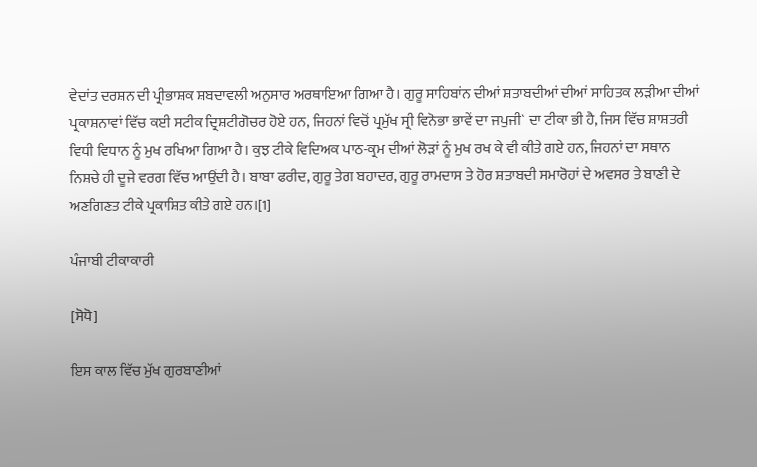ਵੇਦਾਂਤ ਦਰਸ਼ਨ ਦੀ ਪ੍ਰੀਭਾਸ਼ਕ ਸ਼ਬਦਾਵਲੀ ਅਨੁਸਾਰ ਅਰਥਾਇਆ ਗਿਆ ਹੈ। ਗੁਰੂ ਸਾਹਿਬਾਂਨ ਦੀਆਂ ਸ਼ਤਾਬਦੀਆਂ ਦੀਆਂ ਸਾਹਿਤਕ ਲੜੀਆ ਦੀਆਂ ਪ੍ਰਕਾਸ਼ਨਾਵਾਂ ਵਿੱਚ ਕਈ ਸਟੀਕ ਦ੍ਰਿਸ਼ਟੀਗੋਚਰ ਹੋਏ ਹਨ, ਜਿਹਨਾਂ ਵਿਚੋਂ ਪ੍ਰਮੁੱਖ ਸ੍ਰੀ ਵਿਨੋਭਾ ਭਾਵੇਂ ਦਾ ਜਪੁਜੀ` ਦਾ ਟੀਕਾ ਭੀ ਹੈ, ਜਿਸ ਵਿੱਚ ਸ਼ਾਸ਼ਤਰੀ ਵਿਧੀ ਵਿਧਾਨ ਨੂੰ ਮੁਖ ਰਖਿਆ ਗਿਆ ਹੈ। ਕੁਝ ਟੀਕੇ ਵਿਦਿਅਕ ਪਾਠ-ਕ੍ਰਮ ਦੀਆਂ ਲੋੜਾਂ ਨੂੰ ਮੁਖ ਰਖ ਕੇ ਵੀ ਕੀਤੇ ਗਏ ਹਨ, ਜਿਹਨਾਂ ਦਾ ਸਥਾਨ ਨਿਸ਼ਚੇ ਹੀ ਦੂਜੇ ਵਰਗ ਵਿੱਚ ਆਉਂਦੀ ਹੈ। ਬਾਬਾ ਫਰੀਦ, ਗੁਰੂ ਤੇਗ ਬਹਾਦਰ, ਗੁਰੂ ਰਾਮਦਾਸ ਤੇ ਹੋਰ ਸ਼ਤਾਬਦੀ ਸਮਾਰੋਹਾਂ ਦੇ ਅਵਸਰ ਤੇ ਬਾਣੀ ਦੇ ਅਣਗਿਣਤ ਟੀਕੇ ਪ੍ਰਕਾਸ਼ਿਤ ਕੀਤੇ ਗਏ ਹਨ।[1]

ਪੰਜਾਬੀ ਟੀਕਾਕਾਰੀ

[ਸੋਧੋ]

ਇਸ ਕਾਲ ਵਿੱਚ ਮੁੱਖ ਗੁਰਬਾਣੀਆਂ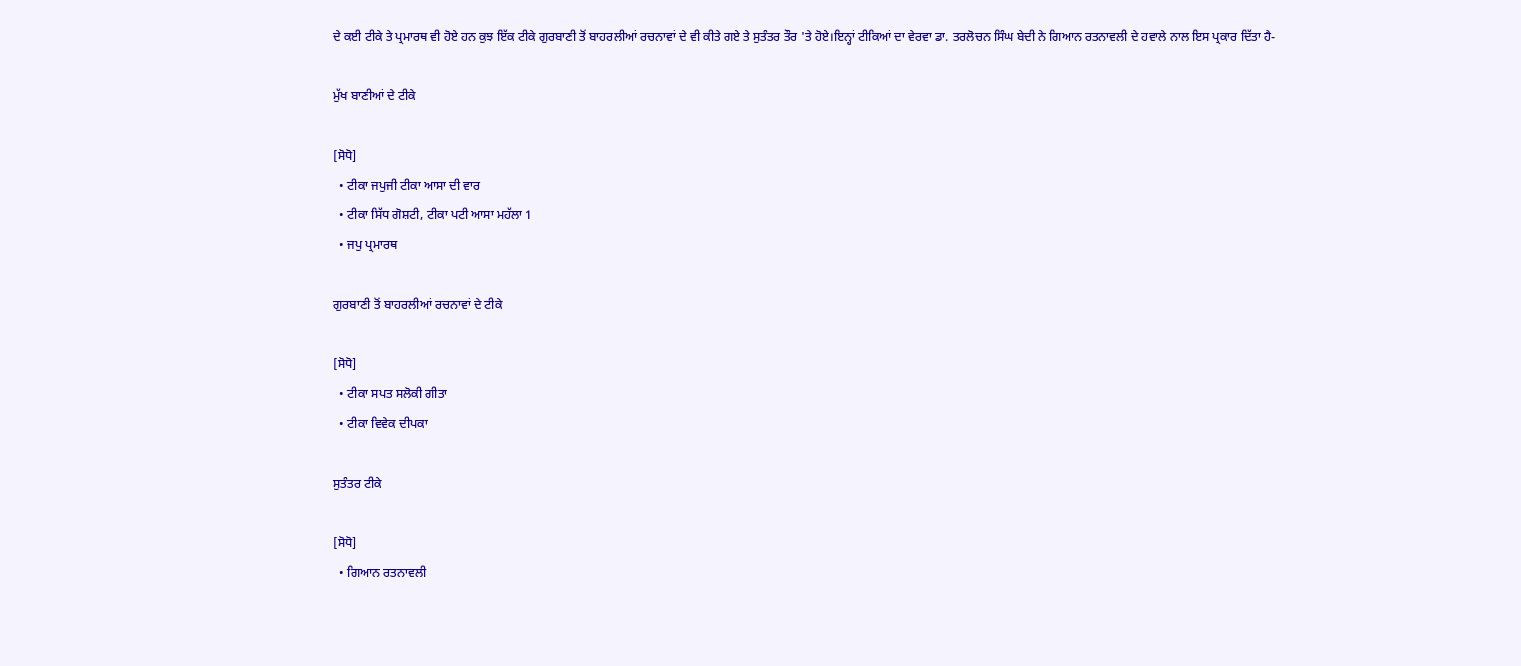ਦੇ ਕਈ ਟੀਕੇ ਤੇ ਪ੍ਰਮਾਰਥ ਵੀ ਹੋਏ ਹਨ ਕੁਝ ਇੱਕ ਟੀਕੇ ਗੁਰਬਾਣੀ ਤੋਂ ਬਾਹਰਲੀਆਂ ਰਚਨਾਵਾਂ ਦੇ ਵੀ ਕੀਤੇ ਗਏ ਤੇ ਸੁਤੰਤਰ ਤੌਰ 'ਤੇ ਹੋਏ।ਇਨ੍ਹਾਂ ਟੀਕਿਆਂ ਦਾ ਵੇਰਵਾ ਡਾ. ਤਰਲੋਚਨ ਸਿੰਘ ਬੇਦੀ ਨੇ ਗਿਆਨ ਰਤਨਾਵਲੀ ਦੇ ਹਵਾਲੇ ਨਾਲ ਇਸ ਪ੍ਰਕਾਰ ਦਿੱਤਾ ਹੈ-

ਮੁੱਖ ਬਾਣੀਆਂ ਦੇ ਟੀਕੇ

[ਸੋਧੋ]
  • ਟੀਕਾ ਜਪੁਜੀ ਟੀਕਾ ਆਸਾ ਦੀ ਵਾਰ
  • ਟੀਕਾ ਸਿੱਧ ਗੋਸ਼ਟੀ, ਟੀਕਾ ਪਟੀ ਆਸਾ ਮਹੱਲਾ 1
  • ਜਪੁ ਪ੍ਰਮਾਰਥ

ਗੁਰਬਾਣੀ ਤੋਂ ਬਾਹਰਲੀਆਂ ਰਚਨਾਵਾਂ ਦੇ ਟੀਕੇ

[ਸੋਧੋ]
  • ਟੀਕਾ ਸਪਤ ਸਲੋਕੀ ਗੀਤਾ
  • ਟੀਕਾ ਵਿਵੇਕ ਦੀਪਕਾ

ਸੁਤੰਤਰ ਟੀਕੇ

[ਸੋਧੋ]
  • ਗਿਆਨ ਰਤਨਾਵਲੀ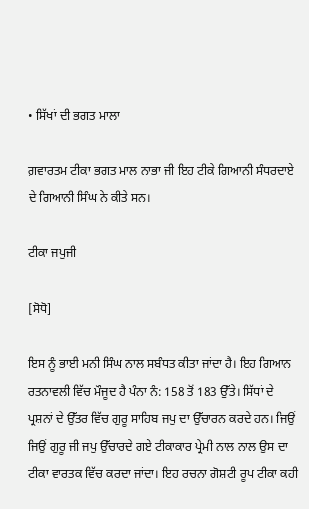• ਸਿੱਖਾਂ ਦੀ ਭਗਤ ਮਾਲਾ

ਗ਼ਵਾਰਤਮ ਟੀਕਾ ਭਗਤ ਮਾਲ ਨਾਭਾ ਜੀ ਇਹ ਟੀਕੇ ਗਿਆਨੀ ਸੰਧਰਦਾਏ ਦੇ ਗਿਆਨੀ ਸਿੰਘ ਨੇ ਕੀਤੇ ਸਨ।

ਟੀਕਾ ਜਪੁਜੀ

[ਸੋਧੋ]

ਇਸ ਨੂੰ ਭਾਈ ਮਨੀ ਸਿੰਘ ਨਾਲ ਸਬੰਧਤ ਕੀਤਾ ਜਾਂਦਾ ਹੈ। ਇਹ ਗਿਆਨ ਰਤਨਾਵਲੀ ਵਿੱਚ ਮੌਜੂਦ ਹੈ ਪੰਨਾ ਨੰ: 158 ਤੋਂ 183 ਉੱਤੇ। ਸਿੱਧਾਂ ਦੇ ਪ੍ਰਸ਼ਨਾਂ ਦੇ ਉੱਤਰ ਵਿੱਚ ਗੁਰੂ ਸਾਹਿਬ ਜਪੁ ਦਾ ਉੱਚਾਰਨ ਕਰਦੇ ਹਨ। ਜਿਉਂ ਜਿਉਂ ਗੁਰੂ ਜੀ ਜਪੁ ਉੱਚਾਰਦੇ ਗਏ ਟੀਕਾਕਾਰ ਪ੍ਰੇਮੀ ਨਾਲ ਨਾਲ ਉਸ ਦਾ ਟੀਕਾ ਵਾਰਤਕ ਵਿੱਚ ਕਰਦਾ ਜਾਂਦਾ। ਇਹ ਰਚਨਾ ਗੋਸ਼ਟੀ ਰੂਪ ਟੀਕਾ ਕਹੀ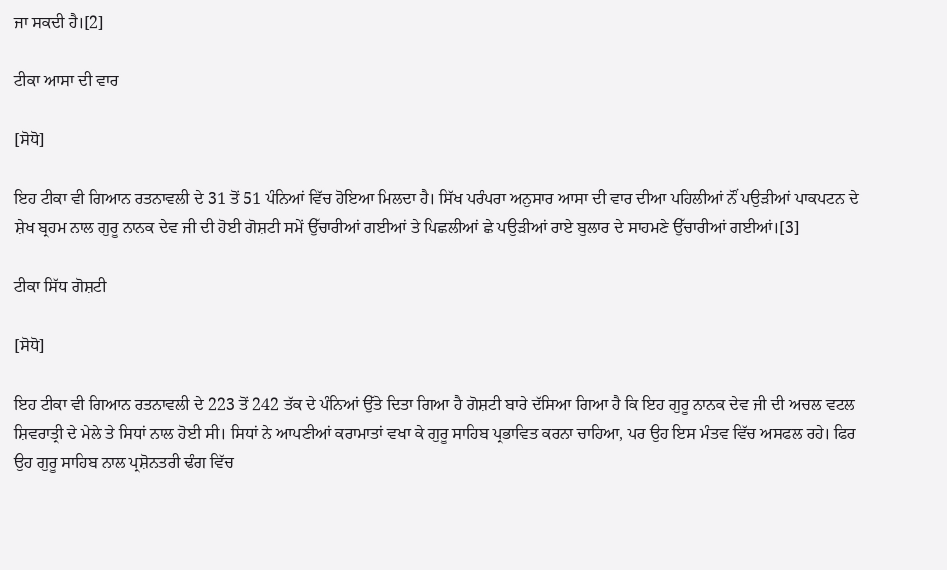ਜਾ ਸਕਦੀ ਹੈ।[2]

ਟੀਕਾ ਆਸਾ ਦੀ ਵਾਰ

[ਸੋਧੋ]

ਇਹ ਟੀਕਾ ਵੀ ਗਿਆਨ ਰਤਨਾਵਲੀ ਦੇ 31 ਤੋਂ 51 ਪੰਨਿਆਂ ਵਿੱਚ ਹੋਇਆ ਮਿਲਦਾ ਹੈ। ਸਿੱਖ ਪਰੰਪਰਾ ਅਨੁਸਾਰ ਆਸਾ ਦੀ ਵਾਰ ਦੀਆ ਪਹਿਲੀਆਂ ਨੌਂ ਪਉੜੀਆਂ ਪਾਕਪਟਨ ਦੇ ਸ਼ੇਖ ਬ੍ਰਹਮ ਨਾਲ ਗੁਰੂ ਨਾਨਕ ਦੇਵ ਜੀ ਦੀ ਹੋਈ ਗੋਸ਼ਟੀ ਸਮੇਂ ਉੱਚਾਰੀਆਂ ਗਈਆਂ ਤੇ ਪਿਛਲੀਆਂ ਛੇ ਪਉੜੀਆਂ ਰਾਏ ਬੁਲਾਰ ਦੇ ਸਾਹਮਣੇ ਉੱਚਾਰੀਆਂ ਗਈਆਂ।[3]

ਟੀਕਾ ਸਿੱਧ ਗੋਸ਼ਟੀ

[ਸੋਧੋ]

ਇਹ ਟੀਕਾ ਵੀ ਗਿਆਨ ਰਤਨਾਵਲੀ ਦੇ 223 ਤੋਂ 242 ਤੱਕ ਦੇ ਪੰਨਿਆਂ ਉੱਤੇ ਦਿਤਾ ਗਿਆ ਹੈ ਗੋਸ਼ਟੀ ਬਾਰੇ ਦੱਸਿਆ ਗਿਆ ਹੈ ਕਿ ਇਹ ਗੁਰੂ ਨਾਨਕ ਦੇਵ ਜੀ ਦੀ ਅਚਲ ਵਟਲ ਸ਼ਿਵਰਾਤ੍ਰੀ ਦੇ ਮੇਲੇ ਤੇ ਸਿਧਾਂ ਨਾਲ ਹੋਈ ਸੀ। ਸਿਧਾਂ ਨੇ ਆਪਣੀਆਂ ਕਰਾਮਾਤਾਂ ਵਖਾ ਕੇ ਗੁਰੂ ਸਾਹਿਬ ਪ੍ਰਭਾਵਿਤ ਕਰਨਾ ਚਾਹਿਆ, ਪਰ ਉਹ ਇਸ ਮੰਤਵ ਵਿੱਚ ਅਸਫਲ ਰਹੇ। ਫਿਰ ਉਹ ਗੁਰੂ ਸਾਹਿਬ ਨਾਲ ਪ੍ਰਸ਼ੋਨਤਰੀ ਢੰਗ ਵਿੱਚ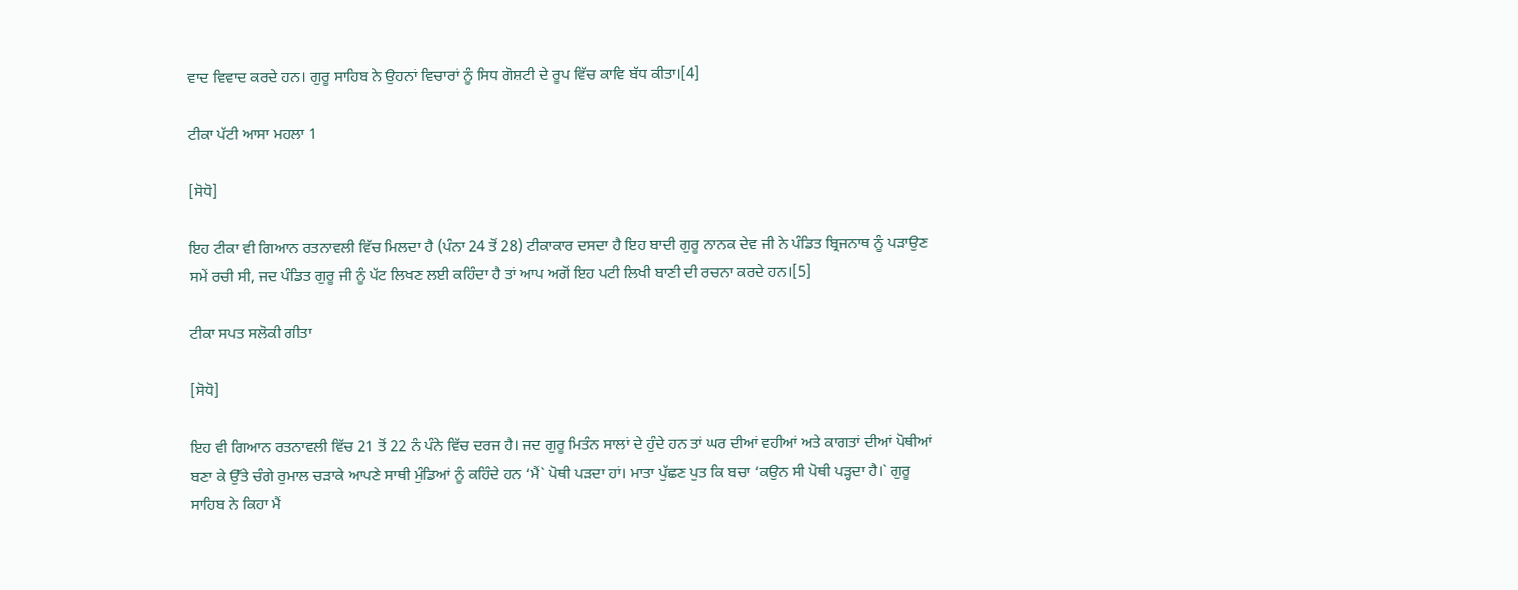ਵਾਦ ਵਿਵਾਦ ਕਰਦੇ ਹਨ। ਗੁਰੂ ਸਾਹਿਬ ਨੇ ਉਹਨਾਂ ਵਿਚਾਰਾਂ ਨੂੰ ਸਿਧ ਗੋਸ਼ਟੀ ਦੇ ਰੂਪ ਵਿੱਚ ਕਾਵਿ ਬੱਧ ਕੀਤਾ।[4]

ਟੀਕਾ ਪੱਟੀ ਆਸਾ ਮਹਲਾ 1

[ਸੋਧੋ]

ਇਹ ਟੀਕਾ ਵੀ ਗਿਆਨ ਰਤਨਾਵਲੀ ਵਿੱਚ ਮਿਲਦਾ ਹੈ (ਪੰਨਾ 24 ਤੋਂ 28) ਟੀਕਾਕਾਰ ਦਸਦਾ ਹੈ ਇਹ ਬਾਦੀ ਗੁਰੂ ਨਾਨਕ ਦੇਵ ਜੀ ਨੇ ਪੰਡਿਤ ਬ੍ਰਿਜਨਾਥ ਨੂੰ ਪੜਾਉਣ ਸਮੇਂ ਰਚੀ ਸੀ, ਜਦ ਪੰਡਿਤ ਗੁਰੂ ਜੀ ਨੂੰ ਪੱਟ ਲਿਖਣ ਲਈ ਕਹਿੰਦਾ ਹੈ ਤਾਂ ਆਪ ਅਗੋਂ ਇਹ ਪਟੀ ਲਿਖੀ ਬਾਣੀ ਦੀ ਰਚਨਾ ਕਰਦੇ ਹਨ।[5]

ਟੀਕਾ ਸਪਤ ਸਲੋਕੀ ਗੀਤਾ

[ਸੋਧੋ]

ਇਹ ਵੀ ਗਿਆਨ ਰਤਨਾਵਲੀ ਵਿੱਚ 21 ਤੋਂ 22 ਨੰ ਪੰਨੇ ਵਿੱਚ ਦਰਜ ਹੈ। ਜਦ ਗੁਰੂ ਮਿਤੰਨ ਸਾਲਾਂ ਦੇ ਹੁੰਦੇ ਹਨ ਤਾਂ ਘਰ ਦੀਆਂ ਵਹੀਆਂ ਅਤੇ ਕਾਗਤਾਂ ਦੀਆਂ ਪੋਥੀਆਂ ਬਣਾ ਕੇ ਉੱਤੇ ਚੰਗੇ ਰੁਮਾਲ ਚੜਾਕੇ ਆਪਣੇ ਸਾਥੀ ਮੁੰਡਿਆਂ ਨੂੰ ਕਹਿੰਦੇ ਹਨ ‘ਮੈਂ` ਪੋਥੀ ਪੜਦਾ ਹਾਂ। ਮਾਤਾ ਪੁੱਛਣ ਪੁਤ ਕਿ ਬਚਾ ‘ਕਉਨ ਸੀ ਪੋਥੀ ਪੜ੍ਹਦਾ ਹੈ।` ਗੁਰੂ ਸਾਹਿਬ ਨੇ ਕਿਹਾ ਮੈਂ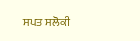ਸਪਤ ਸਲੋਕੀ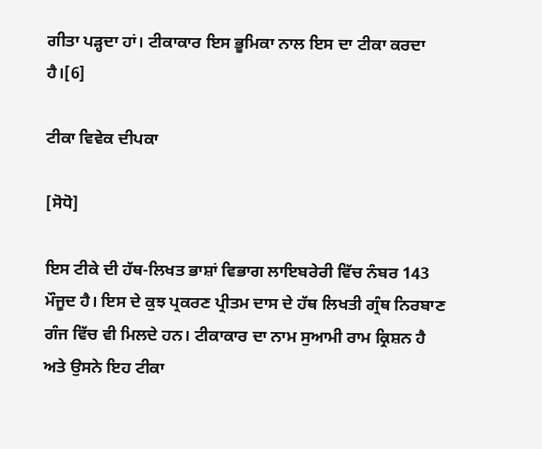ਗੀਤਾ ਪੜ੍ਹਦਾ ਹਾਂ। ਟੀਕਾਕਾਰ ਇਸ ਭੂਮਿਕਾ ਨਾਲ ਇਸ ਦਾ ਟੀਕਾ ਕਰਦਾ ਹੈ।[6]

ਟੀਕਾ ਵਿਵੇਕ ਦੀਪਕਾ

[ਸੋਧੋ]

ਇਸ ਟੀਕੇ ਦੀ ਹੱਥ-ਲਿਖਤ ਭਾਸ਼ਾਂ ਵਿਭਾਗ ਲਾਇਬਰੇਰੀ ਵਿੱਚ ਨੰਬਰ 143 ਮੌਜੂਦ ਹੈ। ਇਸ ਦੇ ਕੁਝ ਪ੍ਰਕਰਣ ਪ੍ਰੀਤਮ ਦਾਸ ਦੇ ਹੱਥ ਲਿਖਤੀ ਗ੍ਰੰਥ ਨਿਰਬਾਣ ਗੰਜ ਵਿੱਚ ਵੀ ਮਿਲਦੇ ਹਨ। ਟੀਕਾਕਾਰ ਦਾ ਨਾਮ ਸੁਆਮੀ ਰਾਮ ਕ੍ਰਿਸ਼ਨ ਹੈ ਅਤੇ ਉਸਨੇ ਇਹ ਟੀਕਾ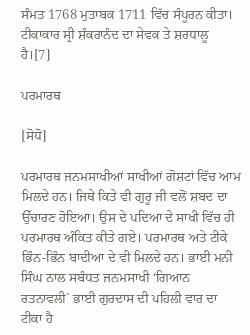ਸੰਮਤ 1768 ਮੁਤਾਬਕ 1711 ਵਿੱਚ ਸੰਪੂਰਨ ਕੀਤਾ। ਟੀਕਾਕਾਰ ਸ੍ਰੀ ਸ਼ੰਕਰਾਨੰਦ ਦਾ ਸੇਵਕ ਤੇ ਸ਼ਰਧਾਲੂ ਹੈ।[7]

ਪਰਮਾਰਥ

[ਸੋਧੋ]

ਪਰਮਾਰਥ ਜਨਮਸਾਖੀਆਂ ਸਾਖੀਆਂ ਗੋਸ਼ਟਾਂ ਵਿੱਚ ਆਮ ਮਿਲਦੇ ਹਨ। ਜਿਥੇ ਕਿਤੇ ਵੀ ਗੁਰੂ ਜੀ ਵਲੋਂ ਸ਼ਬਦ ਦਾ ਉੱਚਾਰਣ ਹੋਇਆ। ਉਸ ਦੇ ਪਦਿਆ ਦੇ ਸਾਖੀ ਵਿੱਚ ਹੀ ਪਰਮਾਰਥ ਅੰਕਿਤ ਕੀਤੇ ਗਏ। ਪਰਮਾਰਥ ਅਤੇ ਟੀਕੇ ਭਿੰਨ-ਭਿੰਨ ਬਾਦੀਆ ਦੇ ਵੀ ਮਿਲਦੇ ਹਨ। ਭਾਈ ਮਨੀ ਸਿੰਘ ਨਾਲ ਸਬੰਧਤ ਜਨਮਸਾਖੀ ‘ਗਿਆਨ ਰਤਨਾਵਲੀ` ਭਾਈ ਗੁਰਦਾਸ ਦੀ ਪਹਿਲੀ ਵਾਰ ਦਾ ਟੀਕਾ ਹੈ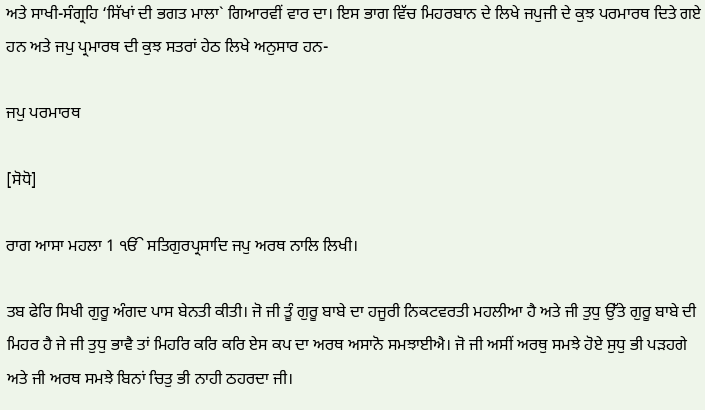ਅਤੇ ਸਾਖੀ-ਸੰਗ੍ਰਹਿ ‘ਸਿੱਖਾਂ ਦੀ ਭਗਤ ਮਾਲਾ` ਗਿਆਰਵੀਂ ਵਾਰ ਦਾ। ਇਸ ਭਾਗ ਵਿੱਚ ਮਿਹਰਬਾਨ ਦੇ ਲਿਖੇ ਜਪੁਜੀ ਦੇ ਕੁਝ ਪਰਮਾਰਥ ਦਿਤੇ ਗਏ ਹਨ ਅਤੇ ਜਪੁ ਪ੍ਰਮਾਰਥ ਦੀ ਕੁਝ ਸਤਰਾਂ ਹੇਠ ਲਿਖੇ ਅਨੁਸਾਰ ਹਨ-

ਜਪੁ ਪਰਮਾਰਥ

[ਸੋਧੋ]

ਰਾਗ ਆਸਾ ਮਹਲਾ 1 ੴ ਸਤਿਗੁਰਪ੍ਰਸਾਦਿ ਜਪੁ ਅਰਥ ਨਾਲਿ ਲਿਖੀ।

ਤਬ ਫੇਰਿ ਸਿਖੀ ਗੁਰੂ ਅੰਗਦ ਪਾਸ ਬੇਨਤੀ ਕੀਤੀ। ਜੋ ਜੀ ਤੂੰ ਗੁਰੂ ਬਾਬੇ ਦਾ ਹਜੂਰੀ ਨਿਕਟਵਰਤੀ ਮਹਲੀਆ ਹੈ ਅਤੇ ਜੀ ਤੁਧੁ ਉੱਤੇ ਗੁਰੂ ਬਾਬੇ ਦੀ ਮਿਹਰ ਹੈ ਜੇ ਜੀ ਤੁਧੁ ਭਾਵੈ ਤਾਂ ਮਿਹਰਿ ਕਰਿ ਕਰਿ ਏਸ ਕਪ ਦਾ ਅਰਥ ਅਸਾਨੋ ਸਮਝਾਈਐ। ਜੋ ਜੀ ਅਸੀਂ ਅਰਥੁ ਸਮਝੇ ਹੋਏ ਸੁਧੁ ਭੀ ਪੜਹਗੇ ਅਤੇ ਜੀ ਅਰਥ ਸਮਝੇ ਬਿਨਾਂ ਚਿਤੁ ਭੀ ਨਾਹੀ ਠਹਰਦਾ ਜੀ।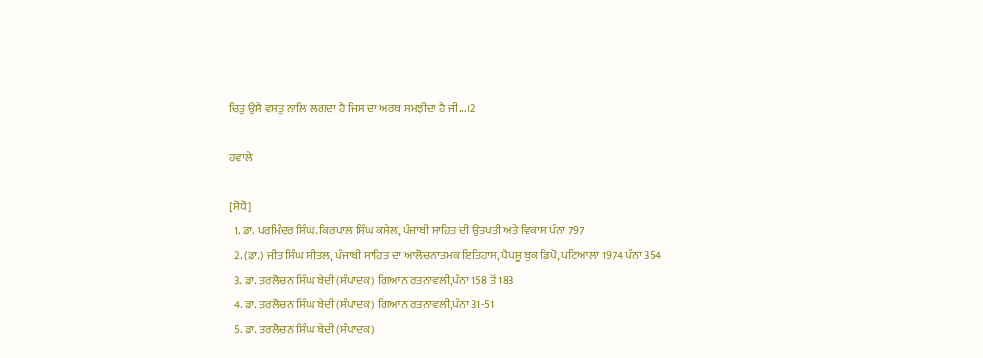ਚਿਤੁ ਉਸੈ ਵਸਤੁ ਨਾਲਿ ਲਗਦਾ ਹੈ ਜਿਸ ਦਾ ਅਰਥ ਸਮਝੀਦਾ ਹੈ ਜੀ...।2

ਹਵਾਲੇ

[ਸੋਧੋ]
  1. ਡਾ. ਪਰਮਿੰਦਰ ਸਿੰਘ. ਕਿਰਪਾਲ ਸਿੰਘ ਕਸੇਲ, ਪੰਜਾਬੀ ਸਾਹਿਤ ਦੀ ਉਤਪਤੀ ਅਤੇ ਵਿਕਾਸ ਪੰਨਾ 797
  2. (ਡਾ.) ਜੀਤ ਸਿੰਘ ਸੀਤਲ, ਪੰਜਾਬੀ ਸਾਹਿਤ ਦਾ ਆਲੋਚਨਾਤਮਕ ਇਤਿਹਾਸ, ਪੈਪਸੂ ਬੁਕ ਡਿਪੋ, ਪਟਿਆਲਾ 1974 ਪੰਨਾ 354
  3. ਡਾ. ਤਰਲੋਚਨ ਸਿੰਘ ਬੇਦੀ (ਸੰਪਾਦਕ) ਗਿਆਨ ਰਤਨਾਵਲੀ,ਪੰਨਾ 158 ਤੋਂ 183
  4. ਡਾ. ਤਰਲੋਚਨ ਸਿੰਘ ਬੇਦੀ (ਸੰਪਾਦਕ) ਗਿਆਨ ਰਤਨਾਵਲੀ,ਪੰਨਾ 31-51
  5. ਡਾ. ਤਰਲੋਚਨ ਸਿੰਘ ਬੇਦੀ (ਸੰਪਾਦਕ)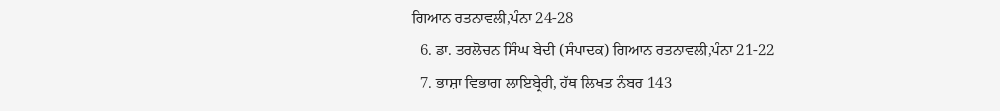ਗਿਆਨ ਰਤਨਾਵਲੀ,ਪੰਨਾ 24-28
  6. ਡਾ. ਤਰਲੋਚਨ ਸਿੰਘ ਬੇਦੀ (ਸੰਪਾਦਕ) ਗਿਆਨ ਰਤਨਾਵਲੀ,ਪੰਨਾ 21-22
  7. ਭਾਸ਼ਾ ਵਿਭਾਗ ਲਾਇਬ੍ਰੇਰੀ, ਹੱਥ ਲਿਖਤ ਨੰਬਰ 143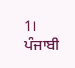1। ਪੰਜਾਬੀ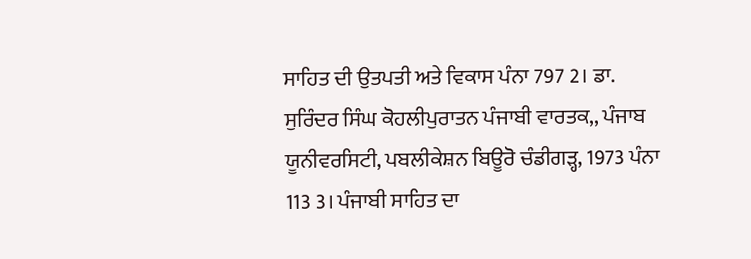ਸਾਹਿਤ ਦੀ ਉਤਪਤੀ ਅਤੇ ਵਿਕਾਸ ਪੰਨਾ 797 2। ਡਾ. ਸੁਰਿੰਦਰ ਸਿੰਘ ਕੋਹਲੀਪੁਰਾਤਨ ਪੰਜਾਬੀ ਵਾਰਤਕ,, ਪੰਜਾਬ ਯੂਨੀਵਰਸਿਟੀ, ਪਬਲੀਕੇਸ਼ਨ ਬਿਊਰੋ ਚੰਡੀਗੜ੍ਹ, 1973 ਪੰਨਾ 113 3। ਪੰਜਾਬੀ ਸਾਹਿਤ ਦਾ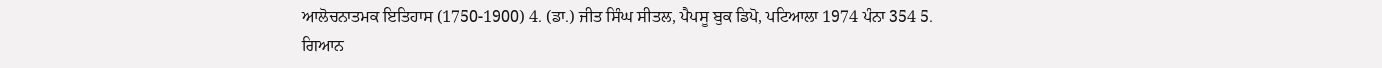ਆਲੋਚਨਾਤਮਕ ਇਤਿਹਾਸ (1750-1900) 4. (ਡਾ.) ਜੀਤ ਸਿੰਘ ਸੀਤਲ, ਪੈਪਸੂ ਬੁਕ ਡਿਪੋ, ਪਟਿਆਲਾ 1974 ਪੰਨਾ 354 5. ਗਿਆਨ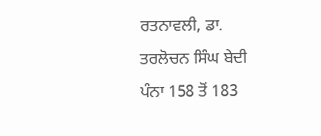ਰਤਨਾਵਲੀ, ਡਾ. ਤਰਲੋਚਨ ਸਿੰਘ ਬੇਦੀ ਪੰਨਾ 158 ਤੋਂ 183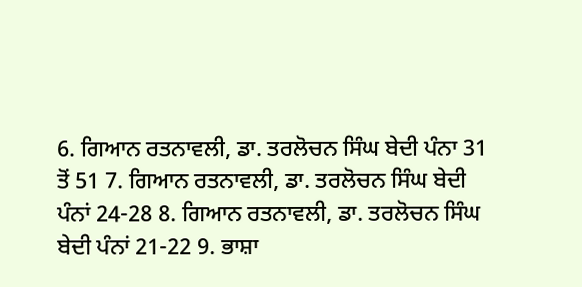6. ਗਿਆਨ ਰਤਨਾਵਲੀ, ਡਾ. ਤਰਲੋਚਨ ਸਿੰਘ ਬੇਦੀ ਪੰਨਾ 31 ਤੋਂ 51 7. ਗਿਆਨ ਰਤਨਾਵਲੀ, ਡਾ. ਤਰਲੋਚਨ ਸਿੰਘ ਬੇਦੀ ਪੰਨਾਂ 24-28 8. ਗਿਆਨ ਰਤਨਾਵਲੀ, ਡਾ. ਤਰਲੋਚਨ ਸਿੰਘ ਬੇਦੀ ਪੰਨਾਂ 21-22 9. ਭਾਸ਼ਾ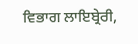ਵਿਭਾਗ ਲਾਇਬ੍ਰੇਰੀ,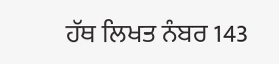ਹੱਥ ਲਿਖਤ ਨੰਬਰ 143